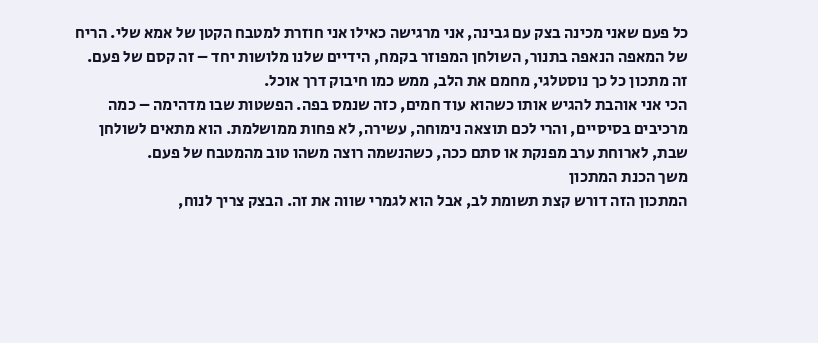כל פעם שאני מכינה בצק עם גבינה, אני מרגישה כאילו אני חוזרת למטבח הקטן של אמא שלי. הריח של המאפה הנאפה בתנור, השולחן המפוזר בקמח, הידיים שלנו מלושות יחד – זה קסם של פעם. זה מתכון כל כך נוסטלגי, מחמם את הלב, ממש כמו חיבוק דרך אוכל.
הכי אני אוהבת להגיש אותו כשהוא עוד חמים, כזה שנמס בפה. הפשטות שבו מדהימה – כמה מרכיבים בסיסיים, והרי לכם תוצאה נימוחה, עשירה, לא פחות ממושלמת. הוא מתאים לשולחן שבת, לארוחת ערב מפנקת או סתם ככה, כשהנשמה רוצה משהו טוב מהמטבח של פעם.
משך הכנת המתכון
המתכון הזה דורש קצת תשומת לב, אבל הוא לגמרי שווה את זה. הבצק צריך לנוח,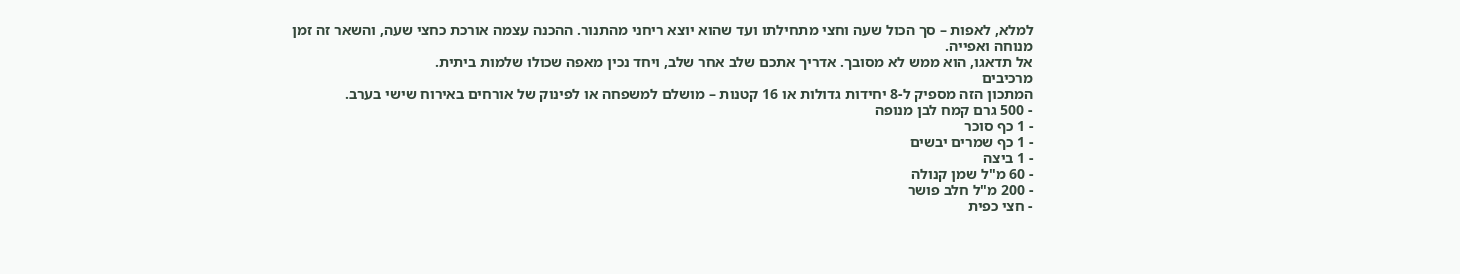למלא, לאפות – סך הכול שעה וחצי מתחילתו ועד שהוא יוצא ריחני מהתנור. ההכנה עצמה אורכת כחצי שעה, והשאר זה זמן מנוחה ואפייה.
אל תדאגו, הוא ממש לא מסובך. אדריך אתכם שלב אחר שלב, ויחד נכין מאפה שכולו שלמות ביתית.
מרכיבים
המתכון הזה מספיק ל-8 יחידות גדולות או 16 קטנות – מושלם למשפחה או לפינוק של אורחים באירוח שישי בערב.
- 500 גרם קמח לבן מנופה
- 1 כף סוכר
- 1 כף שמרים יבשים
- 1 ביצה
- 60 מ"ל שמן קנולה
- 200 מ"ל חלב פושר
- חצי כפית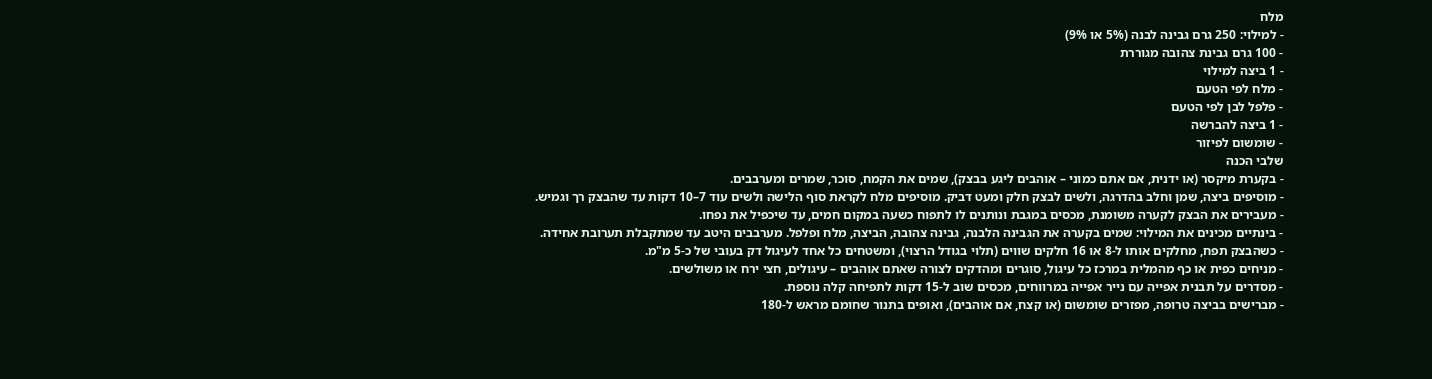מלח
- למילוי: 250 גרם גבינה לבנה (5% או 9%)
- 100 גרם גבינת צהובה מגוררת
- 1 ביצה למילוי
- מלח לפי הטעם
- פלפל לבן לפי הטעם
- 1 ביצה להברשה
- שומשום לפיזור
שלבי הכנה
- בקערת מיקסר (או ידנית, אם אתם כמוני – אוהבים ליגע בבצק), שמים את הקמח, סוכר, שמרים ומערבבים.
- מוסיפים ביצה, שמן וחלב בהדרגה, ולשים לבצק חלק ומעט דביק. מוסיפים מלח לקראת סוף הלישה ולשים עוד 7–10 דקות עד שהבצק רך וגמיש.
- מעבירים את הבצק לקערה משומנת, מכסים במגבת ונותנים לו לתפוח כשעה במקום חמים, עד שיכפיל את נפחו.
- בינתיים מכינים את המילוי: שמים בקערה את הגבינה הלבנה, גבינה צהובה, הביצה, מלח ופלפל. מערבבים היטב עד שמתקבלת תערובת אחידה.
- כשהבצק תפח, מחלקים אותו ל-8 או 16 חלקים שווים (תלוי בגודל הרצוי), ומשטחים כל אחד לעיגול דק בעובי של כ-5 מ"מ.
- מניחים כפית או כף מהמלית במרכז כל עיגול, סוגרים ומהדקים לצורה שאתם אוהבים – עיגולים, חצי ירח או משולשים.
- מסדרים על תבנית אפייה עם נייר אפייה במרווחים, מכסים שוב ל-15 דקות לתפיחה קלה נוספת.
- מברישים בביצה טרופה, מפזרים שומשום (או קצח, אם אוהבים), ואופים בתנור שחומם מראש ל-180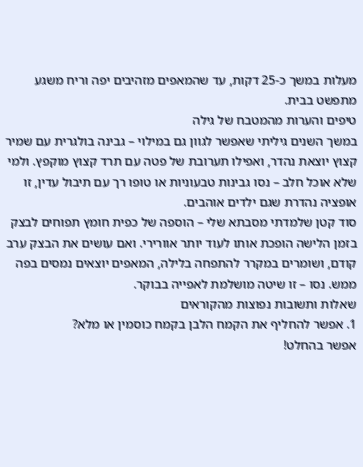מעלות במשך כ-25 דקות, עד שהמאפים מזהיבים יפה וריח משגע מתפשט בבית.
טיפים והערות מהמטבח של גילה
במשך השנים גיליתי שאפשר לגוון גם במילוי – גבינה בולגרית עם שמיר קצוץ יוצאת נהדר, ואפילו תערובת של פטה עם תרד קצוץ מוקפץ. ולמי שלא אוכל חלב – נסו גבינות טבעוניות או טופו רך עם תיבול עדין, זו אופציה נהדרת שגם ילדים אוהבים.
סוד קטן שלמדתי מסבתא שלי – הוספה של כפית חומץ תפוחים לבצק בזמן הלישה הופכת אותו לעוד יותר אוורירי. ואם עושים את הבצק ערב קודם, ושומרים במקרר להתפחה בלילה, המאפים יוצאים נמסים בפה ממש. נסו – זו שיטה מושלמת לאפייה בבוקר.
שאלות ותשובות נפוצות מהקוראים
1. אפשר להחליף את הקמח הלבן בקמח כוסמין או מלא?
אפשר בהחלט!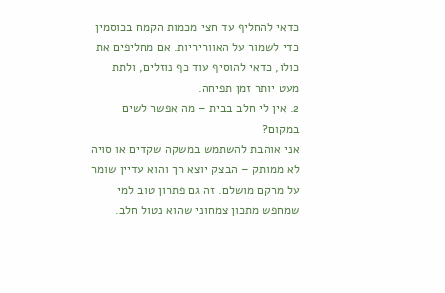כדאי להחליף עד חצי מכמות הקמח בכוסמין כדי לשמור על האווריריות. אם מחליפים את כולו, כדאי להוסיף עוד כף נוזלים, ולתת מעט יותר זמן תפיחה.
2. אין לי חלב בבית – מה אפשר לשים במקום?
אני אוהבת להשתמש במשקה שקדים או סויה לא ממותק – הבצק יוצא רך והוא עדיין שומר על מרקם מושלם. זה גם פתרון טוב למי שמחפש מתכון צמחוני שהוא נטול חלב.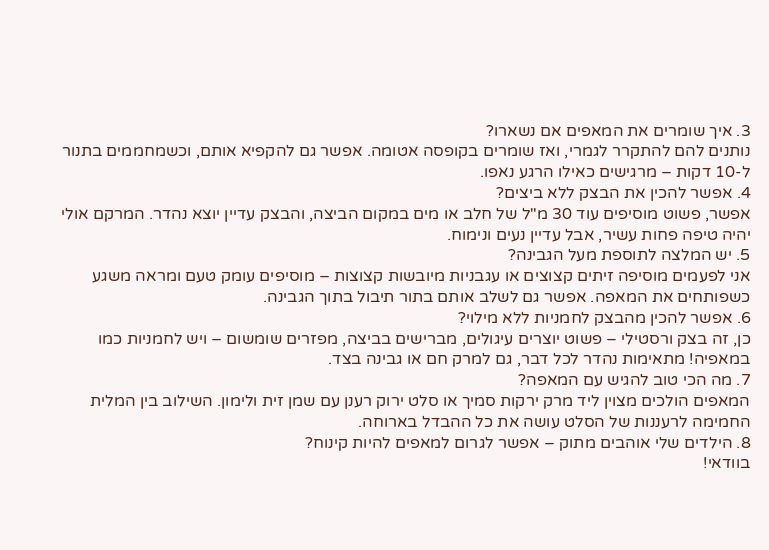3. איך שומרים את המאפים אם נשארו?
נותנים להם להתקרר לגמרי, ואז שומרים בקופסה אטומה. אפשר גם להקפיא אותם, וכשמחממים בתנור ל-10 דקות – מרגישים כאילו הרגע נאפו.
4. אפשר להכין את הבצק ללא ביצים?
אפשר, פשוט מוסיפים עוד 30 מ"ל של חלב או מים במקום הביצה, והבצק עדיין יוצא נהדר. המרקם אולי יהיה טיפה פחות עשיר, אבל עדיין נעים ונימוח.
5. יש המלצה לתוספת מעל הגבינה?
אני לפעמים מוסיפה זיתים קצוצים או עגבניות מיובשות קצוצות – מוסיפים עומק טעם ומראה משגע כשפותחים את המאפה. אפשר גם לשלב אותם בתור תיבול בתוך הגבינה.
6. אפשר להכין מהבצק לחמניות ללא מילוי?
כן, זה בצק ורסטילי – פשוט יוצרים עיגולים, מברישים בביצה, מפזרים שומשום – ויש לחמניות כמו במאפיה! מתאימות נהדר לכל דבר, גם למרק חם או גבינה בצד.
7. מה הכי טוב להגיש עם המאפה?
המאפים הולכים מצוין ליד מרק ירקות סמיך או סלט ירוק רענן עם שמן זית ולימון. השילוב בין המלית החמימה לרעננות של הסלט עושה את כל ההבדל בארוחה.
8. הילדים שלי אוהבים מתוק – אפשר לגרום למאפים להיות קינוח?
בוודאי!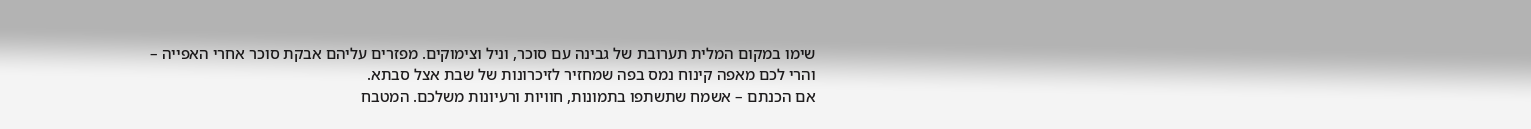שימו במקום המלית תערובת של גבינה עם סוכר, וניל וצימוקים. מפזרים עליהם אבקת סוכר אחרי האפייה – והרי לכם מאפה קינוח נמס בפה שמחזיר לזיכרונות של שבת אצל סבתא.
אם הכנתם – אשמח שתשתפו בתמונות, חוויות ורעיונות משלכם. המטבח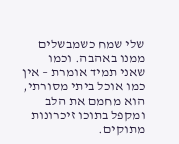שלי שמח כשמבשלים ממנו באהבה. וכמו שאני תמיד אומרת – אין כמו אוכל ביתי מסורתי, הוא מחמם את הלב ומקפל בתוכו זיכרונות מתוקים.